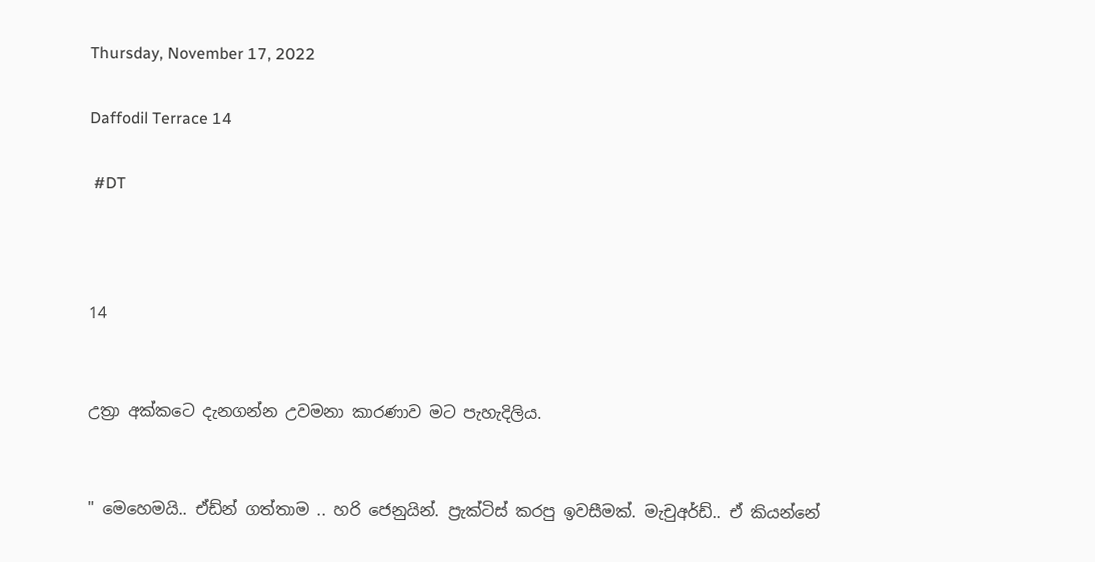Thursday, November 17, 2022

Daffodil Terrace 14

 #DT



14


උත්‍රා අක්කටෙ දැනගන්න උවමනා කාරණාව මට පැහැදිලිය.


" මෙහෙමයි.. ඒඩ්න් ගත්තාම .. හරි ජෙනුයින්. ප්‍රැක්ටිස් කරපු ඉවසීමක්. මැචුඅර්ඩ්.. ඒ කියන්නේ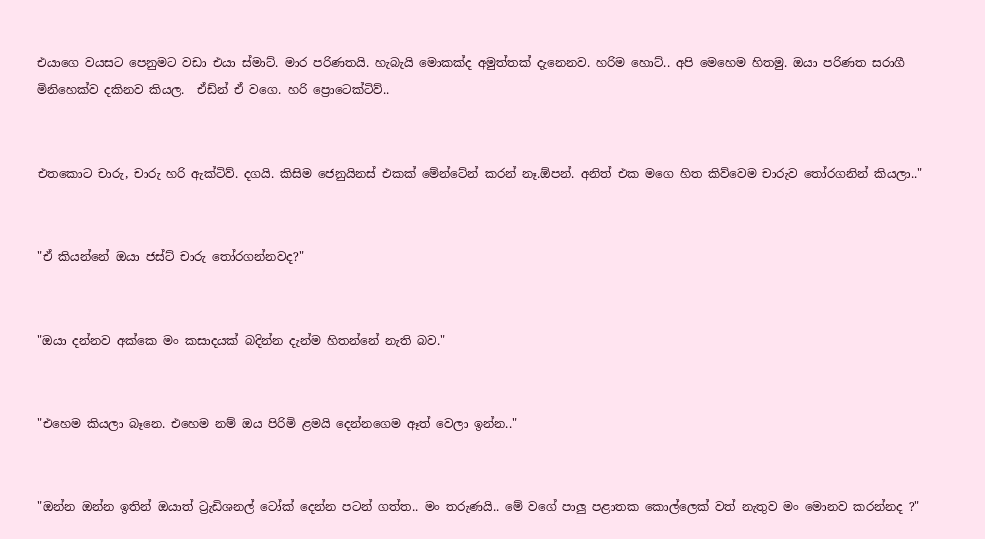එයාගෙ වයසට පෙනුමට වඩා එයා ස්මාට්. මාර පරිණතයි. හැබැයි මොකක්ද අමුත්තක් දැනෙනව. හරිම හොට්.. අපි මෙහෙම හිතමු. ඔයා පරිණත සරාගී මිනිහෙක්ව දකිනව කියල.  ඒඩ්න් ඒ වගෙ. හරි ප්‍රොටෙක්ටිව්..


එතකොට චාරු, චාරු හරි ඇක්ටිව්. දගයි. කිසිම ජෙනුයිනස් එකක් මේන්ටේන් කරන් නෑ.ඕපන්. අනිත් එක මගෙ හිත කිව්වෙම චාරුව තෝරගනින් කියලා.."


"ඒ කියන්නේ ඔයා ජස්ට් චාරු තෝරගන්නවද?"


"ඔයා දන්නව අක්කෙ මං කසාදයක් බදින්න දැන්ම හිතන්නේ නැති බව."


"එහෙම කියලා බෑනෙ. එහෙම නම් ඔය පිරිමි ළමයි දෙන්නගෙම ඈත් වෙලා ඉන්න.."


"ඔන්න ඔන්න ඉතින් ඔයාත් ට්‍රැඩිශනල් ටෝක් දෙන්න පටන් ගත්ත.. මං තරුණයි.. මේ වගේ පාලු පළාතක කොල්ලෙක් වත් නැතුව මං මොනව කරන්නද ?"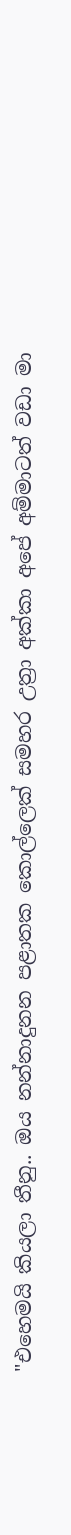"එහෙමයි කියලා තීනු.. ඔය නන්නාදුනන පළාතක කොල්ලෙක් සමහර උත්‍රා අක්කා අපේ අම්මාටත් වඩා මා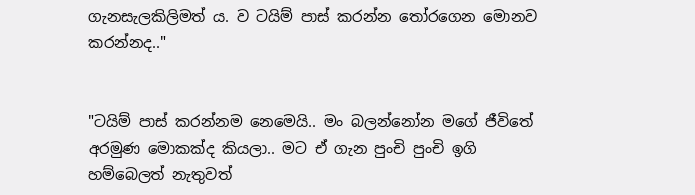ගැනසැලකිලිමත් ය. ව ටයිම් පාස් කරන්න තෝරගෙන මොනව කරන්නද.."


"ටයිම් පාස් කරන්නම නෙමෙයි.. මං බලන්නෝන මගේ ජීවිතේ අරමුණ මොකක්ද කියලා.. මට ඒ ගැන පුංචි පුංචි ඉගි හම්බෙලත් නැතුවත්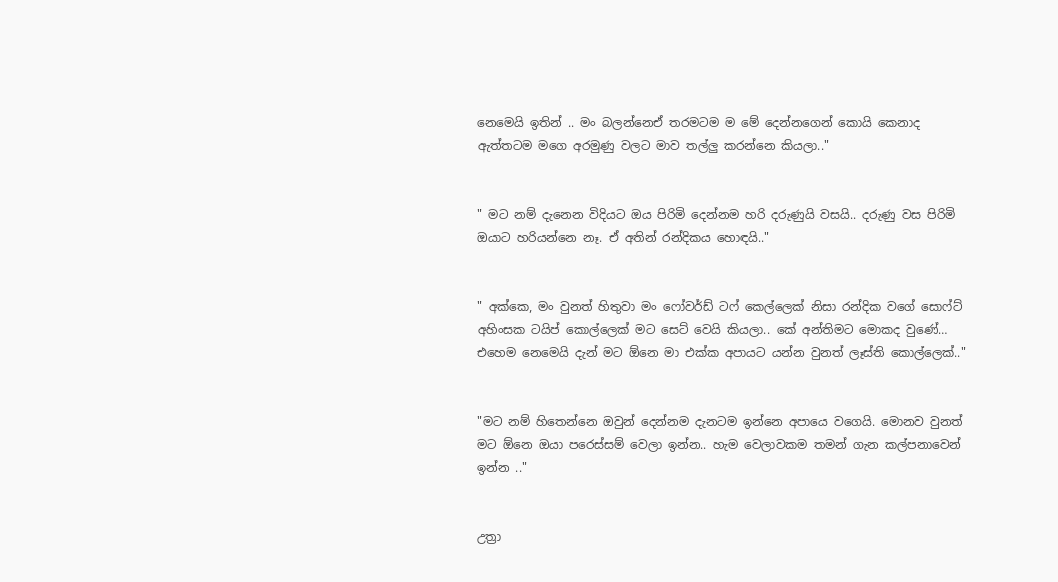නෙමෙයි ඉතින් .. මං බලන්නෙඒ තරමටම ම මේ දෙන්නගෙන් කොයි කෙනාද ඇත්තටම මගෙ අරමුණු වලට මාව තල්ලු කරන්නෙ කියලා.."


" මට නම් දැනෙන විදියට ඔය පිරිමි දෙන්නම හරි දරුණුයි වසයි.. දරුණු වස පිරිමි ඔයාට හරියන්නෙ නෑ. ඒ අතින් රන්දිකය හොඳයි.."


" අක්කෙ, මං වුනත් හිතුවා මං ෆෝවර්ඩ් ටෆ් කෙල්ලෙක් නිසා රන්දික වගේ සොෆ්ට් අහිංසක ටයිප් කොල්ලෙක් මට සෙට් වෙයි කියලා.. කේ අන්තිමට මොකද වුණේ… එහෙම නෙමෙයි දැන් මට ඕනෙ මා එක්ක අපායට යන්න වුනත් ලෑස්ති කොල්ලෙක්.."


"මට නම් හිතෙන්නෙ ඔවුන් දෙන්නම දැනටම ඉන්නෙ අපායෙ වගෙයි. මොනව වුනත් මට ඕනෙ ඔයා පරෙස්සම් වෙලා ඉන්න.. හැම වෙලාවකම තමන් ගැන කල්පනාවෙන් ඉන්න .."


උත්‍රා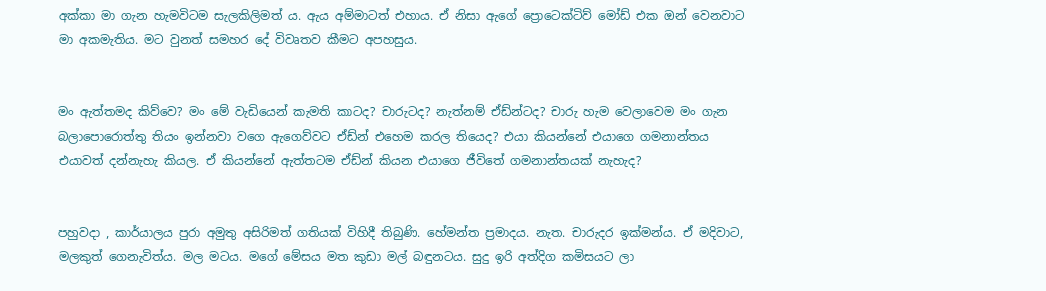අක්කා මා ගැන හැමවිටම සැලකිලිමත් ය. ඇය අම්මාටත් එහාය. ඒ නිසා ඇගේ ප්‍රොටෙක්ටිව් මෝඩ් එක ඔන් වෙනවාට මා අකමැතිය. මට වුනත් සමහර දේ විවෘතව කීමට අපහසුය.


මං ඇත්තමද කිව්වෙ? මං මේ වැඩියෙන් කැමති කාටද? චාරුටද? නැත්නම් ඒඩ්න්ටද? චාරු හැම වෙලාවෙම මං ගැන බලාපොරොත්තු තියං ඉන්නවා වගෙ ඇගෙව්වට ඒඩ්න් එහෙම කරල තියෙද? එයා කියන්නේ එයාගෙ ගමනාන්තය එයාවත් දන්නැහැ කියල. ඒ කියන්නේ ඇත්තටම ඒඩ්න් කියන එයාගෙ ජීවිතේ ගමනාන්තයක් නැහැද?


පහුවදා , කාර්යාලය පුරා අමුතු අසිරිමත් ගතියක් විහිදී තිබුණි. හේමන්ත ප්‍රමාදය. නැත. චාරුදර ඉක්මන්ය. ඒ මදිවාට, මලකුත් ගෙනැවිත්ය. මල මටය. මගේ මේසය මත කුඩා මල් බඳුනටය. සුදු ඉරි අත්දිග කමිසයට ලා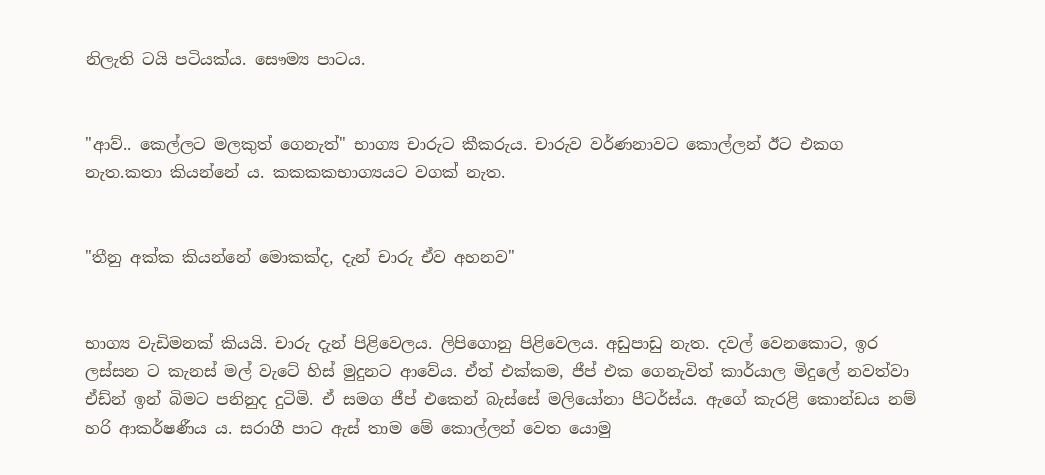නිලැති ටයි පටියක්ය. සෞම්‍ය පාටය.


"ආව්.. කෙල්ලට මලකුත් ගෙනැත්" භාග්‍ය චාරුට කීකරුය. චාරුව වර්ණනාවට කොල්ලන් ඊට එකග නැත.කතා කියන්නේ ය. කකකකභාග්‍යයට වගක් නැත.


"තීනු අක්ක කියන්නේ මොකක්ද, දැන් චාරු ඒව අහනව"


භාග්‍ය වැඩිමනක් කියයි. චාරු දැන් පිළිවෙලය. ලිපිගොනු පිළිවෙලය. අඩුපාඩු නැත. දවල් වෙනකොට, ඉර ලස්සන ට කැනස් මල් වැටේ හිස් මුදුනට ආවේය. ඒත් එක්කම, ජීප් එක ගෙනැවිත් කාර්යාල මිදුලේ නවත්වා ඒඩ්න් ඉන් බිමට පනිනුද දුටිමි. ඒ සමග ජීප් එකෙන් බැස්සේ මලියෝනා පීටර්ස්ය. ඇගේ කැරළි කොන්ඩය නම් හරි ආකර්ෂණීය ය. සරාගී පාට ඇස් තාම මේ කොල්ලන් වෙත යොමු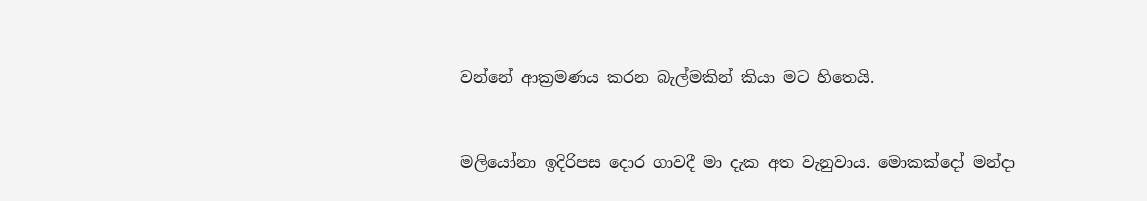වන්නේ ආක්‍රමණය කරන බැල්මකින් කියා මට හිතෙයි.


මලියෝනා ඉදිරිපස දොර ගාවදී මා දැක අත වැනුවාය. මොකක්දෝ මන්දා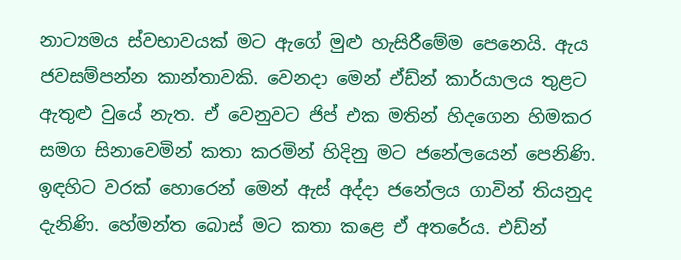නාට්‍යමය ස්වභාවයක් මට ඇගේ මුළු හැසිරීමේම පෙනෙයි. ඇය ජවසම්පන්න කාන්තාවකි. වෙනදා මෙන් ඒඩ්න් කාර්යාලය තුළට ඇතුළු වුයේ නැත. ඒ වෙනුවට ජිප් එක මතින් හිදගෙන හිමකර සමග සිනාවෙමින් කතා කරමින් හිදිනු මට ජනේලයෙන් පෙනිණි. ඉඳහිට වරක් හොරෙන් මෙන් ඇස් අද්දා ජනේලය ගාවින් තියනුද දැනිණි. හේමන්ත බොස් මට කතා කළෙ ඒ අතරේය. එඩ්න්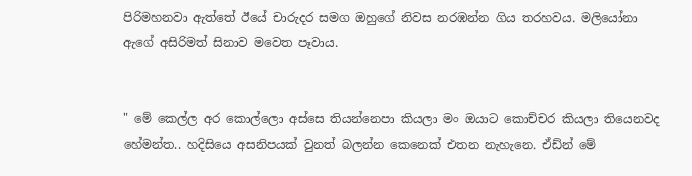පිරිමහනවා ඇත්තේ ඊයේ චාරුදර සමග ඔහුගේ නිවස නරඹන්න ගිය තරහවය. මලියෝනා ඇගේ අසිරිමත් සිනාව මවෙත පෑවාය.


" මේ කෙල්ල අර කොල්ලො අස්සෙ තියන්නෙපා කියලා මං ඔයාට කොච්චර කියලා තියෙනවද හේමන්ත.. හදිසියෙ අසනිපයක් වුනත් බලන්න කෙනෙක් එතන නැහැනෙ. ඒඩ්න් මේ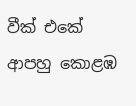වීක් එකේ ආපහු කොළඹ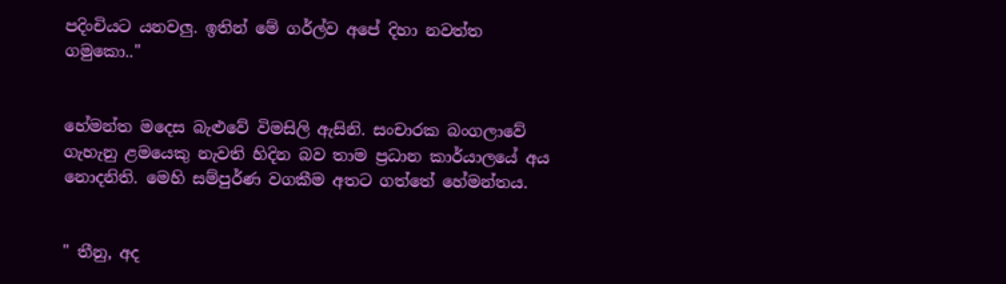පදිංචියට යනවලු. ඉතින් මේ ගර්ල්ව අපේ දිහා නවත්ත ගමුකො.."


හේමන්ත මදෙස බැළුවේ විමසිලි ඇසිනි. සංචාරක බංගලාවේ ගැහැනු ළමයෙකු නැවති හිදින බව තාම ප්‍රධාන කාර්යාලයේ අය නොදනිති. මෙහි සම්පුර්ණ වගකීම අතට ගත්තේ හේමන්තය.


" තීනු, අද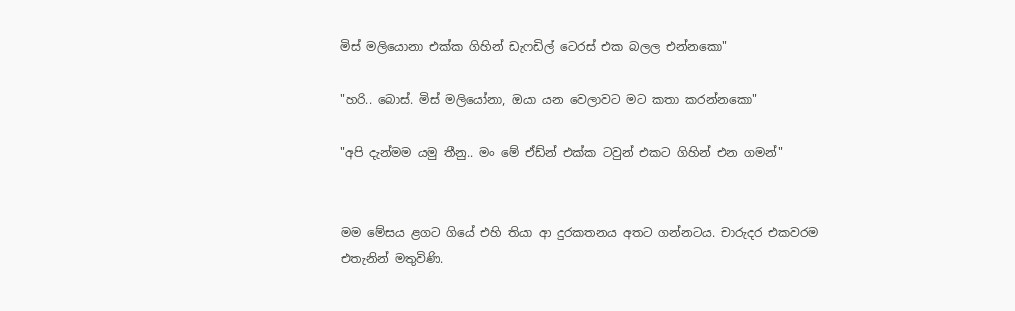මිස් මලියොනා එක්ක ගිහින් ඩැෆඩිල් ටෙරස් එක බලල එන්නකො"

"හරි.. බොස්. මිස් මලියෝනා, ඔයා යන වෙලාවට මට කතා කරන්නකො"

"අපි දැන්මම යමු තීනු.. මං මේ ඒඩ්න් එක්ක ටවුන් එකට ගිහින් එන ගමන්"


මම මේසය ළගට ගියේ එහි තියා ආ දුරකතනය අතට ගන්නටය. චාරුදර එකවරම එතැනින් මතුවිණි.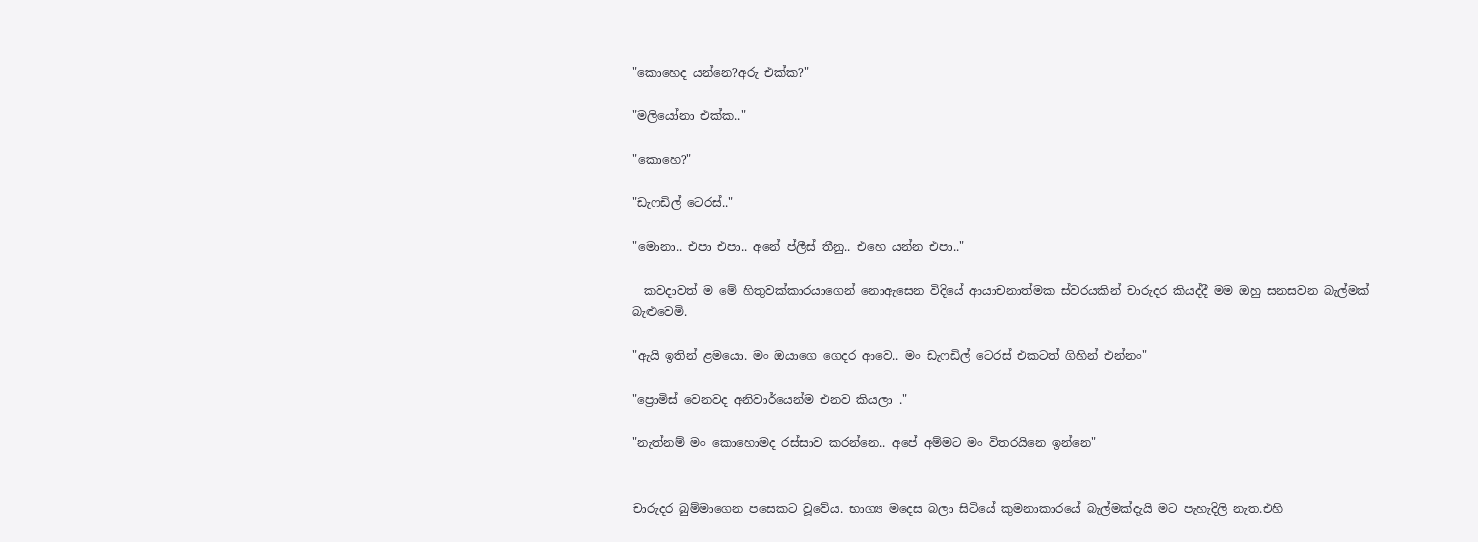"කොහෙද යන්නෙ?අරු එක්ක?"

"මලියෝනා එක්ක.."

"කොහෙ?"

"ඩැෆඩිල් ටෙරස්.."

"මොනා.. එපා එපා.. අනේ ප්ලීස් තීනු.. එහෙ යන්න එපා.."

  කවදාවත් ම මේ හිතුවක්කාරයාගෙන් නොඇසෙන විදියේ ආයාචනාත්මක ස්වරයකින් චාරුදර කියද්දී මම ඔහු සනසවන බැල්මක් බැළුවෙමි.

"ඇයි ඉතින් ළමයො. මං ඔයාගෙ ගෙදර ආවෙ.. මං ඩැෆඩිල් ටෙරස් එකටත් ගිහින් එන්නං"

"ප්‍රොමිස් වෙනවද අනිවාර්යෙන්ම එනව කියලා ."

"නැත්නම් මං කොහොමද රස්සාව කරන්නෙ.. අපේ අම්මට මං විතරයිනෙ ඉන්නෙ"


චාරුදර බුම්මාගෙන පසෙකට වූවේය. භාග්‍ය මදෙස බලා සිටියේ කුමනාකාරයේ බැල්මක්දැයි මට පැහැදිලි නැත.එහි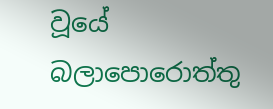වූයේ බලාපොරොත්තු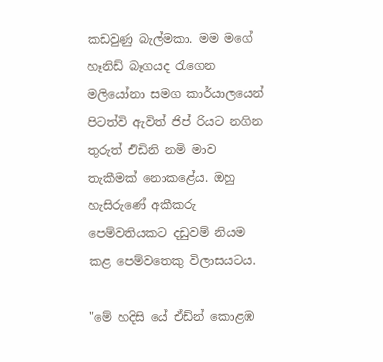කඩවුණු බැල්මකා. මම මගේ හෑනිඩ් බෑගයද රැගෙන මලියෝනා සමග කාර්යාලයෙන් පිටත්වි ඇවිත් ජිප් රියට නගින තුරුත් එිඩිනි නමි මාව තැකීමක් නොකළේය. ඔහු හැසිරුණේ අකීකරු පෙම්වතියකට දඩුවම් නියම කළ පෙම්වතෙකු විලාසයටය.

"මේ හදිසි යේ ඒඩ්න් කොළඹ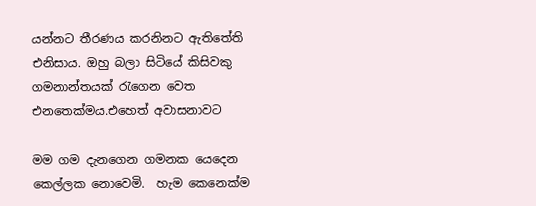යන්නට තීරණය කරනිනට ඇතිතේති එනිසාය. ඔහු බලා සිටියේ කිසිවකු ගමනාන්තයක් රැගෙන වෙත එනතෙක්මය.එහෙත් අවාසනාවට

මම ගම දැනගෙන ගමනක යෙදෙන කෙල්ලක නොවෙමි.  හැම කෙනෙක්ම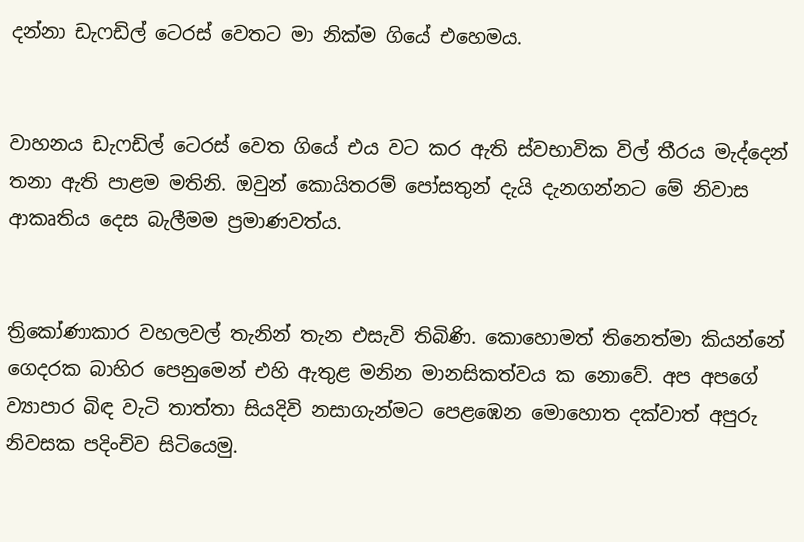දන්නා ඩැෆඩිල් ටෙරස් වෙතට මා නික්ම ගියේ එහෙමය.


වාහනය ඩැෆඩිල් ටෙරස් වෙත ගියේ එය වට කර ඇති ස්වභාවික විල් තීරය මැද්දෙන් තනා ඇති පාළම මතිනි. ඔවුන් කොයිතරම් පෝසතුන් දැයි දැනගන්නට මේ නිවාස ආකෘතිය දෙස බැලීමම ප්‍රමාණවත්ය.


ත්‍රිකෝණාකාර වහලවල් තැනින් තැන එසැවි තිබිණි. කොහොමත් තිනෙත්මා කියන්නේ ගෙදරක බාහිර පෙනුමෙන් එහි ඇතුළ මනින මානසිකත්වය ක නොවේ. අප අපගේ ව්‍යාපාර බිඳ වැටි තාත්තා සියදිවි නසාගැන්මට පෙළඹෙන මොහොත දක්වාත් අපුරු නිවසක පදිංචිව සිටියෙමු.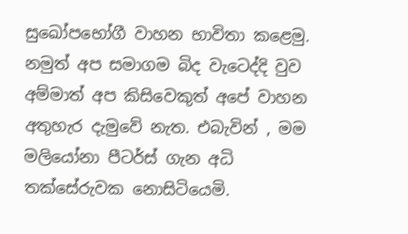සුඛෝපභෝගී වාහන භාවිතා කළෙමු. නමුත් අප සමාගම බිද වැටෙද්දි වුව අම්මාත් අප කිසිවෙකුත් අපේ වාහන අතුහැර දැමුවේ නැත. එබැවින් , මම මලියෝනා පීටර්ස් ගැන අධි තක්සේරුවක නොසිටියෙමි.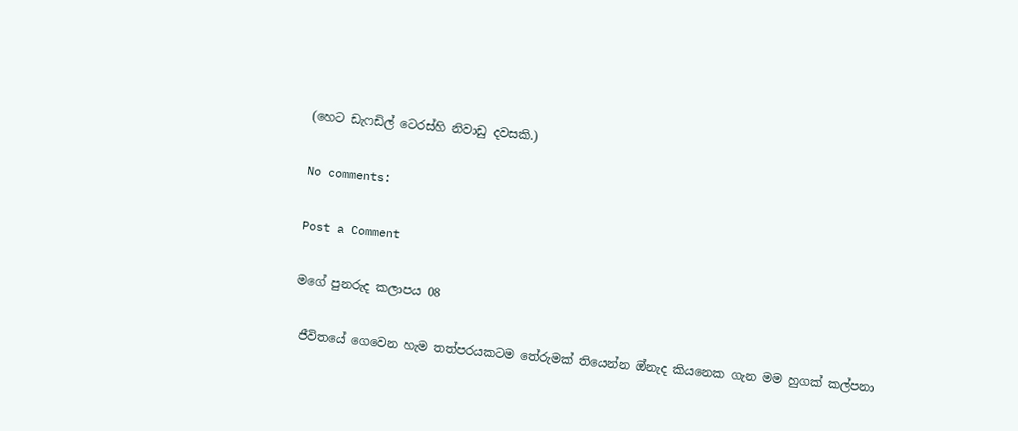(හෙට ඩැෆඩිල් ටෙරස්හි නිවාඩු දවසකි.)

No comments:

Post a Comment

මගේ පුනරුද කලාපය 08

 ජීවිතයේ ගෙවෙන හැම තත්පරයකටම තේරුමක් තියෙන්න ඔ්නැද කියනෙක ගැන මම හුගක් කල්පනා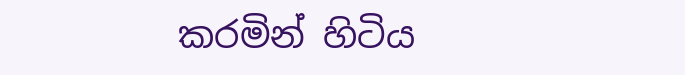කරමින් හිටිය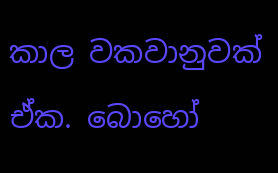කාල වකවානුවක් ඒක. බොහෝ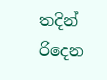තදින් රිදෙන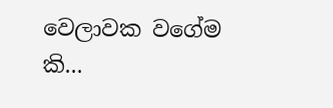වෙලාවක වගේම කි...